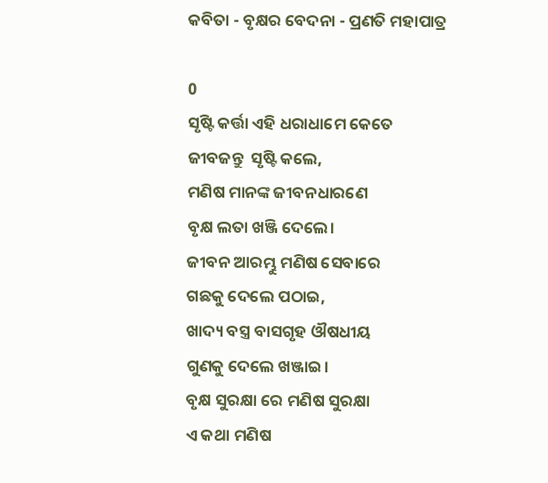କବିତା - ବୃକ୍ଷର ବେଦନା - ପ୍ରଣତି ମହାପାତ୍ର

0
ସୃଷ୍ଟି କର୍ତ୍ତା ଏହି ଧରାଧାମେ କେତେ
ଜୀବଜନ୍ତୁ  ସୃଷ୍ଟି କଲେ,
ମଣିଷ ମାନଙ୍କ ଜୀବନଧାରଣେ
ବୃକ୍ଷ ଲତା ଖଞ୍ଜି ଦେଲେ।
ଜୀବନ ଆରମ୍ଭୁ ମଣିଷ ସେବାରେ
ଗଛକୁ ଦେଲେ ପଠାଇ,
ଖାଦ୍ୟ ବସ୍ତ୍ର ବାସଗୃହ ଔଷଧୀୟ
ଗୁଣକୁ ଦେଲେ ଖଞ୍ଜାଇ।
ବୃକ୍ଷ ସୁରକ୍ଷା ରେ ମଣିଷ ସୁରକ୍ଷା
ଏ କଥା ମଣିଷ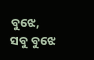ବୁଝେ,
ସବୁ ବୁଝେ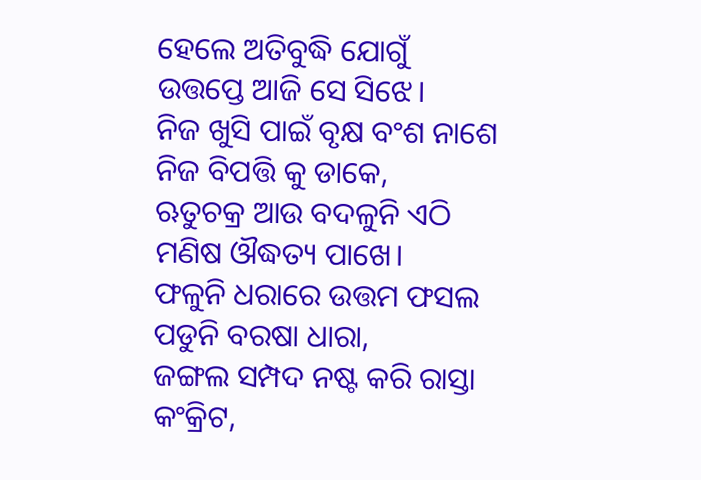ହେଲେ ଅତିବୁଦ୍ଧି ଯୋଗୁଁ
ଉତ୍ତପ୍ତେ ଆଜି ସେ ସିଝେ।
ନିଜ ଖୁସି ପାଇଁ ବୃକ୍ଷ ବଂଶ ନାଶେ
ନିଜ ବିପତ୍ତି କୁ ଡାକେ,
ଋତୁଚକ୍ର ଆଉ ବଦଳୁନି ଏଠି
ମଣିଷ ଔଦ୍ଧତ୍ୟ ପାଖେ।
ଫଳୁନି ଧରାରେ ଉତ୍ତମ ଫସଲ
ପଡୁନି ବରଷା ଧାରା,
ଜଙ୍ଗଲ ସମ୍ପଦ ନଷ୍ଟ କରି ରାସ୍ତା
କଂକ୍ରିଟ,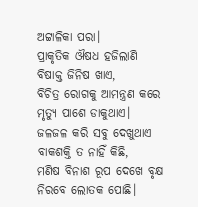ଅଟ୍ଟାଳିକା ପରା।
ପ୍ରାକୃତିକ ଔଷଧ ହଜିଲାଣି
ବିଷାକ୍ତ ଜିନିଷ ଖାଏ,
ବିଚିତ୍ର ରୋଗକୁ ଆମନ୍ତ୍ରଣ କରେ
ମୃତ୍ୟୁ ପାଶେ ଡାକୁଥାଏ।
ଜଳଜଳ କରି ସବୁ ଦେଖୁଥାଏ
ବାକଶକ୍ତି ତ ନାହିଁ କିଛି,
ମଣିଷ ବିନାଶ ରୂପ ଦେଖେ ବୃକ୍ଷ
ନିରବେ ଲୋତକ ପୋଛି।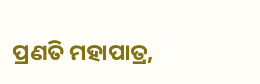ପ୍ରଣତି ମହାପାତ୍ର,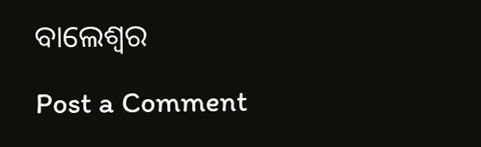ବାଲେଶ୍ବର

Post a Comment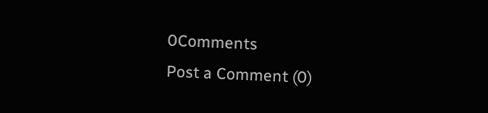0Comments
Post a Comment (0)